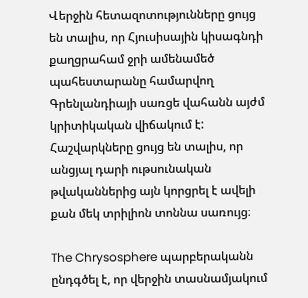Վերջին հետազոտությունները ցույց են տալիս, որ Հյուսիսային կիսագնդի քաղցրահամ ջրի ամենամեծ պահեստարանը համարվող Գրենլանդիայի սառցե վահանն այժմ կրիտիկական վիճակում է: Հաշվարկները ցույց են տալիս, որ անցյալ դարի ութսունական թվականներից այն կորցրել է ավելի քան մեկ տրիլիոն տոննա սառույց։

The Chrysosphere պարբերականն ընդգծել է, որ վերջին տասնամյակում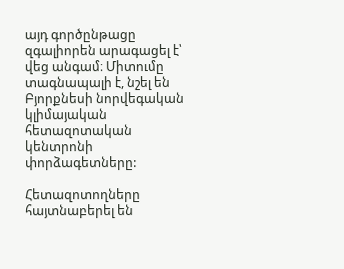այդ գործընթացը զգալիորեն արագացել է՝ վեց անգամ։ Միտումը տագնապալի է, նշել են Բյորքնեսի նորվեգական կլիմայական հետազոտական կենտրոնի փորձագետները:

Հետազոտողները հայտնաբերել են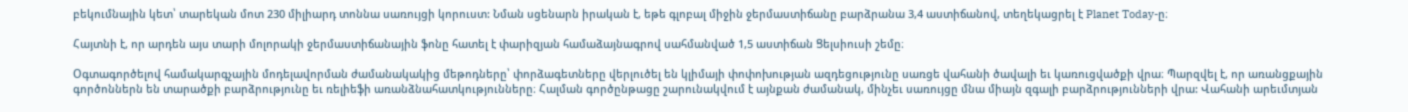բեկումնային կետ՝ տարեկան մոտ 230 միլիարդ տոննա սառույցի կորուստ: Նման սցենարն իրական է, եթե գլոբալ միջին ջերմաստիճանը բարձրանա 3,4 աստիճանով, տեղեկացրել է Planet Today-ը։

Հայտնի է, որ արդեն այս տարի մոլորակի ջերմաստիճանային ֆոնը հատել է փարիզյան համաձայնագրով սահմանված 1,5 աստիճան Ցելսիուսի շեմը։

Օգտագործելով համակարգչային մոդելավորման ժամանակակից մեթոդները՝ փորձագետները վերլուծել են կլիմայի փոփոխության ազդեցությունը սառցե վահանի ծավալի եւ կառուցվածքի վրա։ Պարզվել է, որ առանցքային գործոններն են տարածքի բարձրությունը եւ ռելիեֆի առանձնահատկությունները։ Հալման գործընթացը շարունակվում է այնքան ժամանակ, մինչեւ սառույցը մնա միայն զգալի բարձրությունների վրա: Վահանի արեւմտյան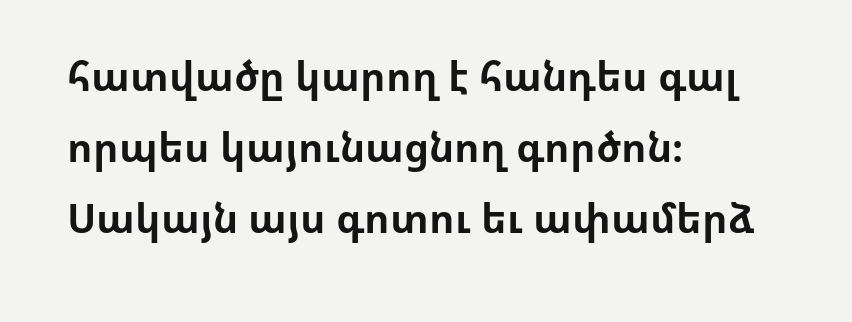հատվածը կարող է հանդես գալ որպես կայունացնող գործոն։ Սակայն այս գոտու եւ ափամերձ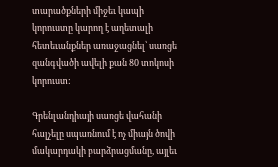տարածքների միջեւ կապի կորուստը կարող է աղետալի հետեւանքներ առաջացնել՝ սառցե զանգվածի ավելի քան 80 տոկոսի կորուստ:

Գրենլանդիայի սառցե վահանի հալչելը սպառնում է ոչ միայն ծովի մակարդակի բարձրացմանը, այլեւ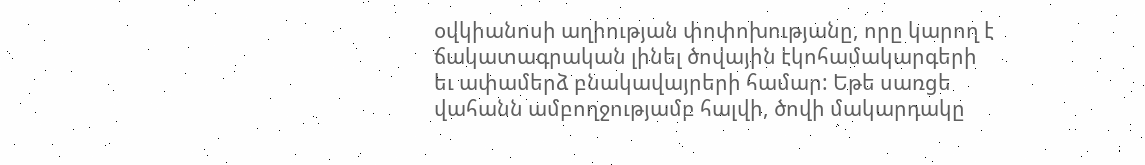օվկիանոսի աղիության փոփոխությանը, որը կարող է ճակատագրական լինել ծովային էկոհամակարգերի եւ ափամերձ բնակավայրերի համար: Եթե սառցե վահանն ամբողջությամբ հալվի, ծովի մակարդակը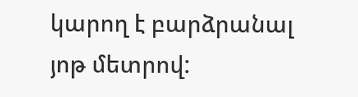կարող է բարձրանալ յոթ մետրով: